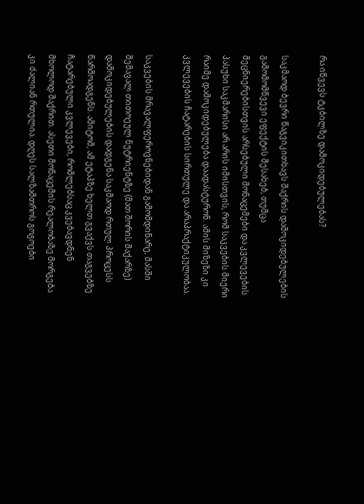რა იწვევს ტკბილზე დამოკიდებულებას?

საკმაოდ ბევრი წაგვიკითხავს შაქრის დამოკიდებულების გამომომწვევი ეფექტის შესახებ, თუმცა მეცნიერებისთვის არსებული მონაცემები და კვლევების პასუხი საკმარისი არ არის იმისთვის, რომ საკვების მიერი რაიმე დამოკიდებულება დაადასტურონ. ამის მიზეზი კი კვლევების ჩატარების სირთულე და არაპრაქტიკულობაა.

საკვების მრავალფეროვნებიდან გამომდინარე, მასში შემავალ თითოეულ ნუტრიენტზე (მათ შორის შაქარზე) დამოკიდებულების დადგენა საკმაოდ რთულ პროცესს წარმოადგენს. ამიტომ, ამ ეტაპზე ხელთ გვაქვს თაგვებზე ჩატარებული კვლევები, რომლებსაც კვებავდნენ მხოლოდ შაქრით. ასეთი მონაცემის რეალობაზე მორგება კი ძალიან რთულია. დღეს სალზამთროს გოგოები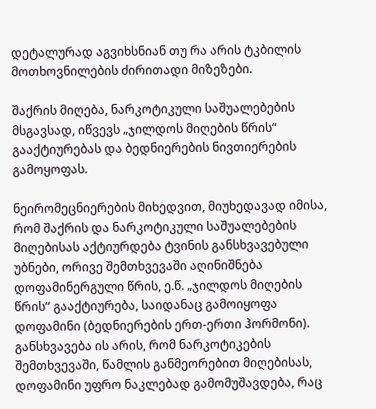დეტალურად აგვიხსნიან თუ რა არის ტკბილის მოთხოვნილების ძირითადი მიზეზები.

შაქრის მიღება, ნარკოტიკული საშუალებების მსგავსად, იწვევს „ჯილდოს მიღების წრის“ გააქტიურებას და ბედნიერების ნივთიერების გამოყოფას.

ნეირომეცნიერების მიხედვით, მიუხედავად იმისა, რომ შაქრის და ნარკოტიკული საშუალებების მიღებისას აქტიურდება ტვინის განსხვავებული უბნები, ორივე შემთხვევაში აღინიშნება დოფამინერგული წრის, ე.წ. „ჯილდოს მიღების წრის“ გააქტიურება, საიდანაც გამოიყოფა დოფამინი (ბედნიერების ერთ-ერთი ჰორმონი). განსხვავება ის არის, რომ ნარკოტიკების შემთხვევაში, წამლის განმეორებით მიღებისას, დოფამინი უფრო ნაკლებად გამომუშავდება, რაც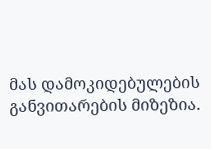მას დამოკიდებულების განვითარების მიზეზია.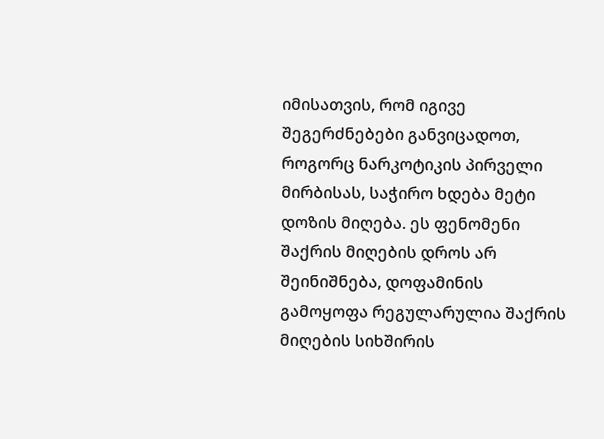იმისათვის, რომ იგივე შეგერძნებები განვიცადოთ, როგორც ნარკოტიკის პირველი მირბისას, საჭირო ხდება მეტი დოზის მიღება. ეს ფენომენი შაქრის მიღების დროს არ შეინიშნება, დოფამინის გამოყოფა რეგულარულია შაქრის მიღების სიხშირის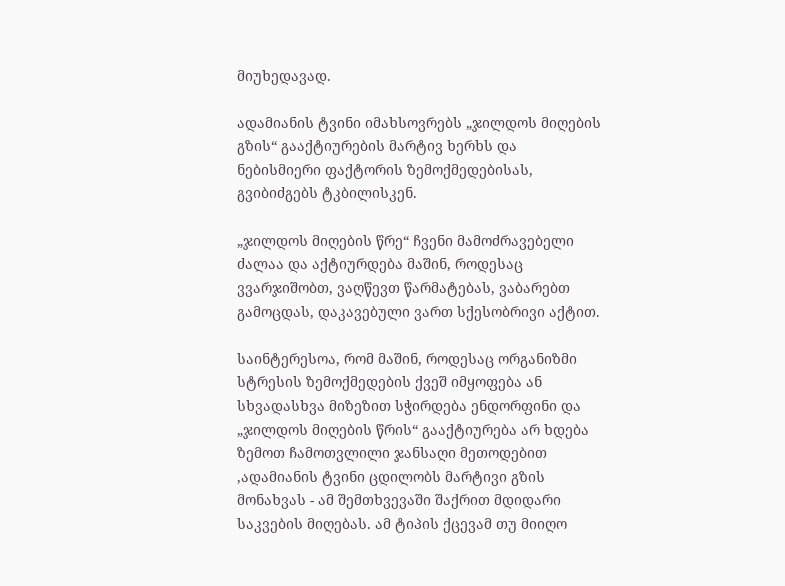მიუხედავად.

ადამიანის ტვინი იმახსოვრებს „ჯილდოს მიღების გზის“ გააქტიურების მარტივ ხერხს და ნებისმიერი ფაქტორის ზემოქმედებისას, გვიბიძგებს ტკბილისკენ.

„ჯილდოს მიღების წრე“ ჩვენი მამოძრავებელი ძალაა და აქტიურდება მაშინ, როდესაც ვვარჯიშობთ, ვაღწევთ წარმატებას, ვაბარებთ გამოცდას, დაკავებული ვართ სქესობრივი აქტით.

საინტერესოა, რომ მაშინ, როდესაც ორგანიზმი სტრესის ზემოქმედების ქვეშ იმყოფება ან სხვადასხვა მიზეზით სჭირდება ენდორფინი და „ჯილდოს მიღების წრის“ გააქტიურება არ ხდება ზემოთ ჩამოთვლილი ჯანსაღი მეთოდებით ,ადამიანის ტვინი ცდილობს მარტივი გზის მონახვას - ამ შემთხვევაში შაქრით მდიდარი საკვების მიღებას. ამ ტიპის ქცევამ თუ მიიღო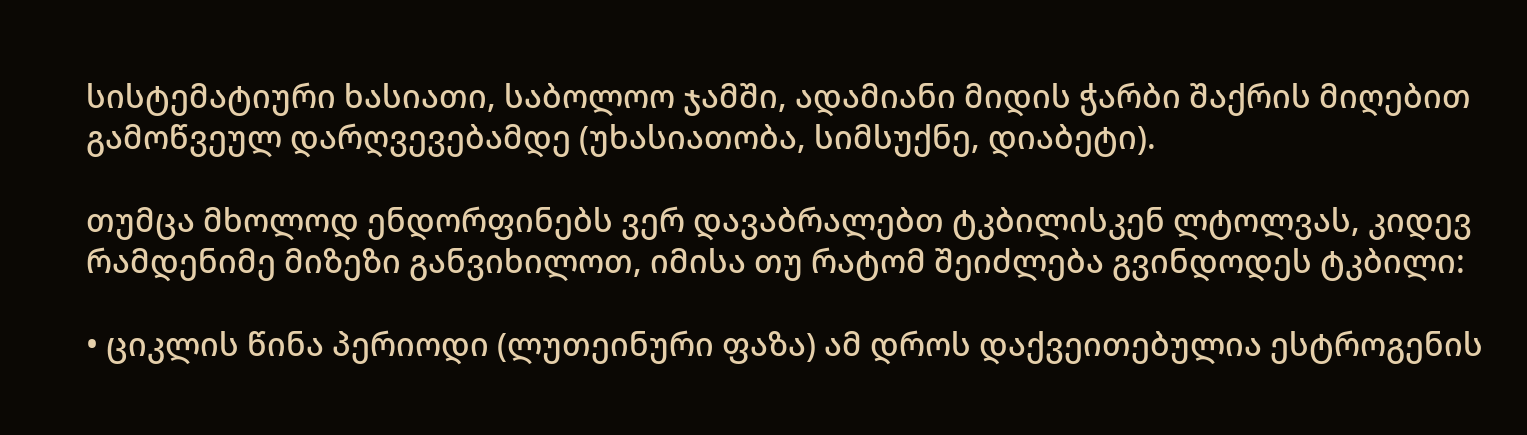სისტემატიური ხასიათი, საბოლოო ჯამში, ადამიანი მიდის ჭარბი შაქრის მიღებით გამოწვეულ დარღვევებამდე (უხასიათობა, სიმსუქნე, დიაბეტი).

თუმცა მხოლოდ ენდორფინებს ვერ დავაბრალებთ ტკბილისკენ ლტოლვას, კიდევ რამდენიმე მიზეზი განვიხილოთ, იმისა თუ რატომ შეიძლება გვინდოდეს ტკბილი:

• ციკლის წინა პერიოდი (ლუთეინური ფაზა) ამ დროს დაქვეითებულია ესტროგენის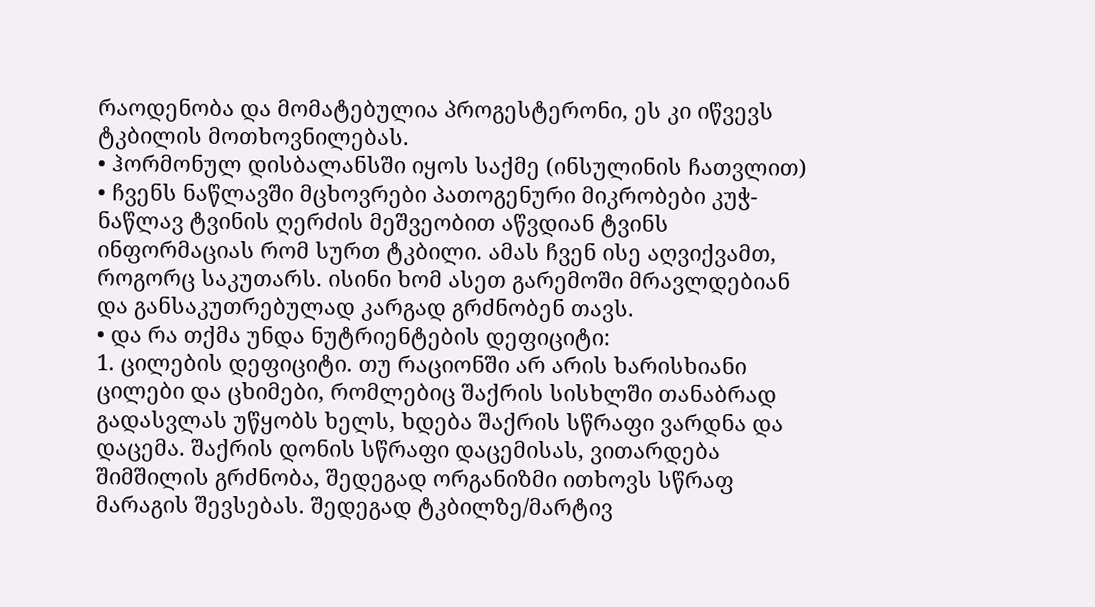რაოდენობა და მომატებულია პროგესტერონი, ეს კი იწვევს ტკბილის მოთხოვნილებას.
• ჰორმონულ დისბალანსში იყოს საქმე (ინსულინის ჩათვლით)
• ჩვენს ნაწლავში მცხოვრები პათოგენური მიკრობები კუჭ-ნაწლავ ტვინის ღერძის მეშვეობით აწვდიან ტვინს ინფორმაციას რომ სურთ ტკბილი. ამას ჩვენ ისე აღვიქვამთ, როგორც საკუთარს. ისინი ხომ ასეთ გარემოში მრავლდებიან და განსაკუთრებულად კარგად გრძნობენ თავს.
• და რა თქმა უნდა ნუტრიენტების დეფიციტი:
1. ცილების დეფიციტი. თუ რაციონში არ არის ხარისხიანი ცილები და ცხიმები, რომლებიც შაქრის სისხლში თანაბრად გადასვლას უწყობს ხელს, ხდება შაქრის სწრაფი ვარდნა და დაცემა. შაქრის დონის სწრაფი დაცემისას, ვითარდება შიმშილის გრძნობა, შედეგად ორგანიზმი ითხოვს სწრაფ მარაგის შევსებას. შედეგად ტკბილზე/მარტივ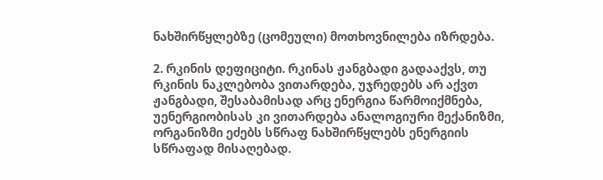ნახშირწყლებზე (ცომეული) მოთხოვნილება იზრდება.

2. რკინის დეფიციტი. რკინას ჟანგბადი გადააქვს, თუ რკინის ნაკლებობა ვითარდება, უჯრედებს არ აქვთ ჟანგბადი, შესაბამისად არც ენერგია წარმოიქმნება, უენერგიობისას კი ვითარდება ანალოგიური მექანიზმი, ორგანიზმი ეძებს სწრაფ ნახშირწყლებს ენერგიის სწრაფად მისაღებად.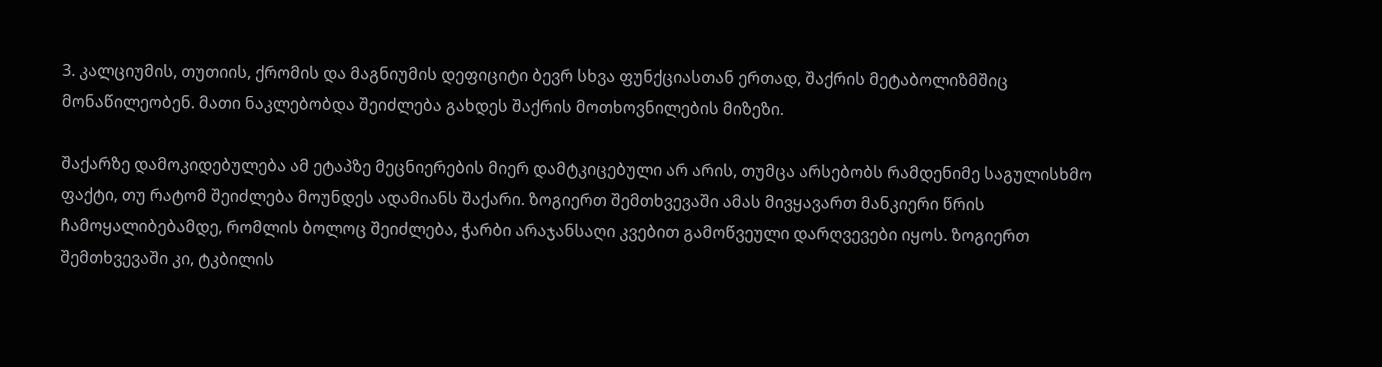3. კალციუმის, თუთიის, ქრომის და მაგნიუმის დეფიციტი ბევრ სხვა ფუნქციასთან ერთად, შაქრის მეტაბოლიზმშიც მონაწილეობენ. მათი ნაკლებობდა შეიძლება გახდეს შაქრის მოთხოვნილების მიზეზი.

შაქარზე დამოკიდებულება ამ ეტაპზე მეცნიერების მიერ დამტკიცებული არ არის, თუმცა არსებობს რამდენიმე საგულისხმო ფაქტი, თუ რატომ შეიძლება მოუნდეს ადამიანს შაქარი. ზოგიერთ შემთხვევაში ამას მივყავართ მანკიერი წრის ჩამოყალიბებამდე, რომლის ბოლოც შეიძლება, ჭარბი არაჯანსაღი კვებით გამოწვეული დარღვევები იყოს. ზოგიერთ შემთხვევაში კი, ტკბილის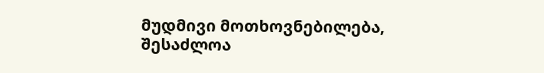მუდმივი მოთხოვნებილება, შესაძლოა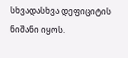სხვადასხვა დეფიციტის ნიშანი იყოს.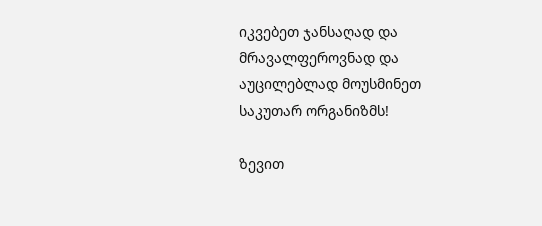იკვებეთ ჯანსაღად და მრავალფეროვნად და აუცილებლად მოუსმინეთ საკუთარ ორგანიზმს!

ზევით